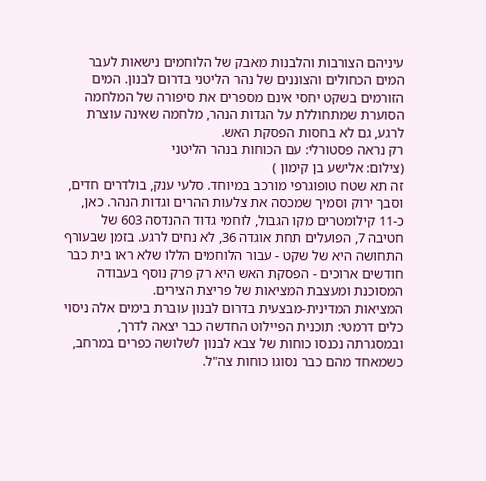עיניהם הצורבות והלבנות מאבק של הלוחמים נישאות לעבר המים הכחולים והצוננים של נהר הליטני בדרום לבנון. המים הזורמים בשקט יחסי אינם מספרים את סיפורה של המלחמה הסוערת שמתחוללת על הגדות הנהר, מלחמה שאינה עוצרת לרגע, גם לא בחסות הפסקת האש.
רק נראה פסטורלי: עם הכוחות בנהר הליטני
(צילום: אלישע בן קימון )
זה תא שטח טופוגרפי מורכב במיוחד. סלעי ענק, בולדרים חדים, וסבך ירוק וסמיך שמכסה את צלעות ההרים וגדות הנהר. כאן, כ-11 קילומטרים מקו הגבול, לוחמי גדוד ההנדסה 603 של חטיבה 7, הפועלים תחת אוגדה 36, לא נחים לרגע. בזמן שבעורף התחושה היא של שקט - עבור הלוחמים הללו שלא ראו בית כבר חודשים ארוכים - הפסקת האש היא רק פרק נוסף בעבודה המסוכנת ומעצבת המציאות של פריצת הצירים.
המציאות המדינית-מבצעית בדרום לבנון עוברת בימים אלה ניסוי כלים דרמטי: תוכנית הפיילוט החדשה כבר יצאה לדרך, ובמסגרתה נכנסו כוחות של צבא לבנון לשלושה כפרים במרחב, כשמאחד מהם כבר נסוגו כוחות צה"ל.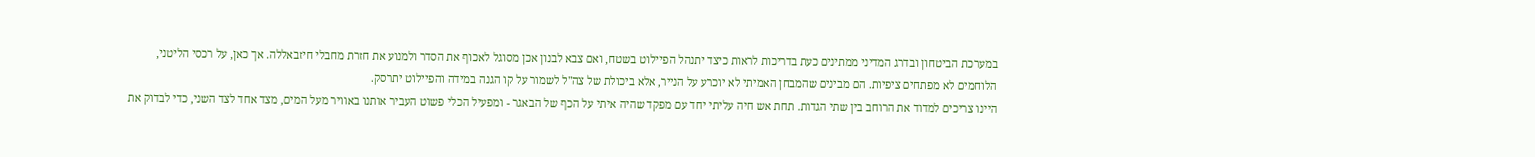במערכת הביטחון ובדרג המדיני ממתינים כעת בדריכות לראות כיצד יתנהל הפיילוט בשטח, ואם צבא לבנון אכן מסוגל לאכוף את הסדר ולמנוע את חזרת מחבלי חיזבאללה. אך כאן, על רכסי הליטני, הלוחמים לא מפתחים ציפיות. הם מבינים שהמבחן האמיתי לא יוכרע על הנייר, אלא ביכולת של צה"ל לשמור על קו הגנה במידה והפיילוט יתרסק.
היינו צריכים למדוד את הרוחב בין שתי הגדות. תחת אש חיה עליתי יחד עם מפקד שהיה איתי על הכף של הבאגר - ומפעיל הכלי פשוט העביר אותנו באוויר מעל המים, מצד אחד לצד השני, כדי לבדוק את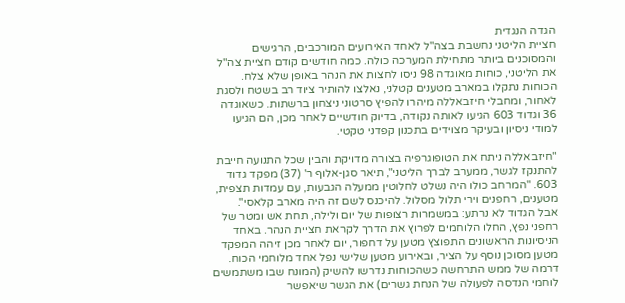הגדה הנגדית
חציית הליטני נחשבת בצה"ל לאחד האירועים המורכבים, הרגישים והמסוכנים ביותר מתחילת המערכה כולה. כמה חודשים קודם חציית צה"ל את הליטני, כוחות מאוגדה 98 ניסו לחצות את הנהר באופן שלא צלח. הכוחות נתקלו במארב מטענים קטלני, נאלצו להותיר ציוד רב בשטח ולסגת לאחור, ומחבלי חיזבאללה מיהרו להפיץ סרטוני ניצחון ברשתות. כשאוגדה 36 וגדוד 603 הגיעו לאותה נקודה, בדיוק חודשיים לאחר מכן, הם הגיעו למודי ניסיון ובעיקר מצוידים בתכנון קפדני טקטי.

"חיזבאללה ניתח את הטופוגרפיה בצורה מדויקת והבין שכל התנועה חייבת להתנקז לגשר, ממערב לברך הליטני", תיאר סגן-אלוף ר' (37) מפקד גדוד 603. "המרחב כולו היה נשלט לחלוטין ממעלה הגבעות, עם עמדות תצפית, מטענים, רחפנים וירי תלול מסלול. להיכנס לשם זה היה מארב קלאסי".
אבל הגדוד לא נרתע: במשמרות רצופות של יום ולילה, תחת אש ומטר של רחפני נפץ, החלו הלוחמים לפרוץ את הדרך לקראת חציית הנהר. באחד הניסיונות הראשונים התפוצץ מטען על דחפור, יום לאחר מכן זיהה המפקד מטען מסוכן נוסף על הציר, ובאירוע מטען שלישי נפל אחד מלוחמי הכוח.
דרמה של ממש התרחשה כשהכוחות נדרשו להשיק (המונח שבו משתמשים לוחמי הנדסה לפעולה של הנחת גשרים) את הגשר שיאפשר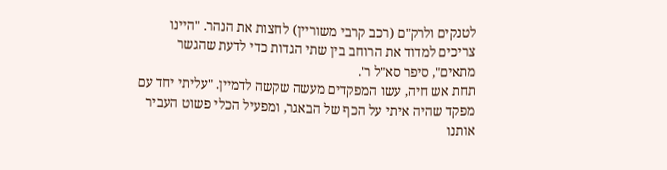לטנקים ולרק"ם (רכב קרבי משוריין) לחצות את הנהר. "היינו צריכים למדוד את הרוחב בין שתי הגדות כדי לדעת שהגשר מתאים", סיפר סא"ל ר'.
תחת אש חיה, עשו המפקדים מעשה שקשה לדמיין. "עליתי יחד עם מפקד שהיה איתי על הכף של הבאגר, ומפעיל הכלי פשוט העביר אותנו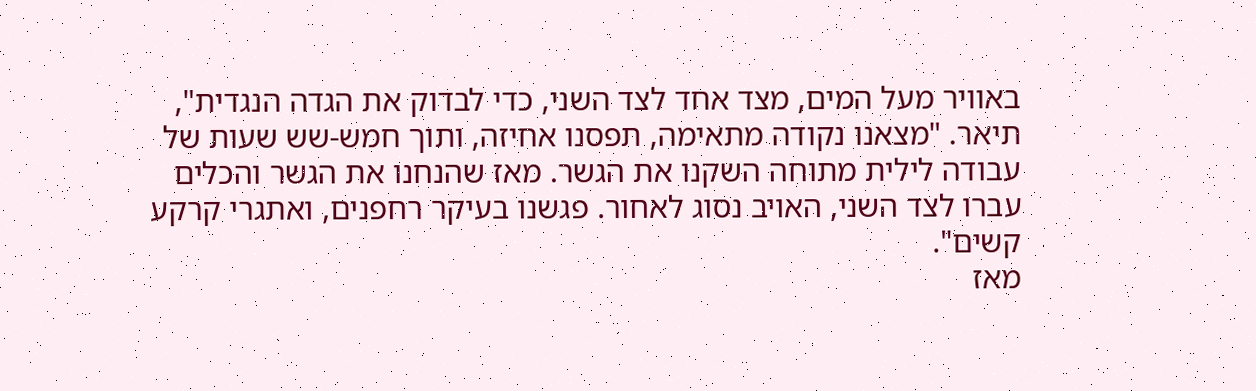באוויר מעל המים, מצד אחד לצד השני, כדי לבדוק את הגדה הנגדית", תיאר. "מצאנו נקודה מתאימה, תפסנו אחיזה, ותוך חמש-שש שעות של עבודה לילית מתוחה השקנו את הגשר. מאז שהנחנו את הגשר והכלים עברו לצד השני, האויב נסוג לאחור. פגשנו בעיקר רחפנים, ואתגרי קרקע קשים".
מאז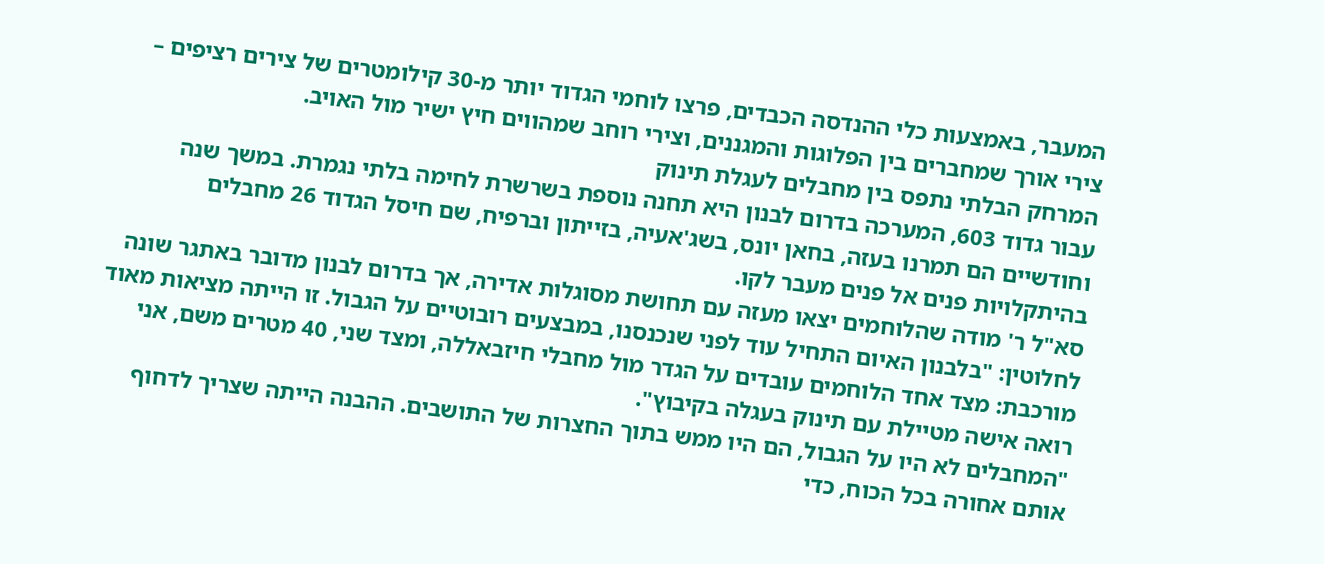המעבר, באמצעות כלי ההנדסה הכבדים, פרצו לוחמי הגדוד יותר מ-30 קילומטרים של צירים רציפים – צירי אורך שמחברים בין הפלוגות והמגננים, וצירי רוחב שמהווים חיץ ישיר מול האויב.
המרחק הבלתי נתפס בין מחבלים לעגלת תינוק
עבור גדוד 603, המערכה בדרום לבנון היא תחנה נוספת בשרשרת לחימה בלתי נגמרת. במשך שנה וחודשיים הם תמרנו בעזה, בחאן יונס, בשג'אעיה, בזייתון וברפיח, שם חיסל הגדוד 26 מחבלים בהיתקלויות פנים אל פנים מעבר לקו.
סא"ל ר' מודה שהלוחמים יצאו מעזה עם תחושת מסוגלות אדירה, אך בדרום לבנון מדובר באתגר שונה לחלוטין: "בלבנון האיום התחיל עוד לפני שנכנסנו, במבצעים רובוטיים על הגבול. זו הייתה מציאות מאוד מורכבת: מצד אחד הלוחמים עובדים על הגדר מול מחבלי חיזבאללה, ומצד שני, 40 מטרים משם, אני רואה אישה מטיילת עם תינוק בעגלה בקיבוץ".
"המחבלים לא היו על הגבול, הם היו ממש בתוך החצרות של התושבים. ההבנה הייתה שצריך לדחוף אותם אחורה בכל הכוח, כדי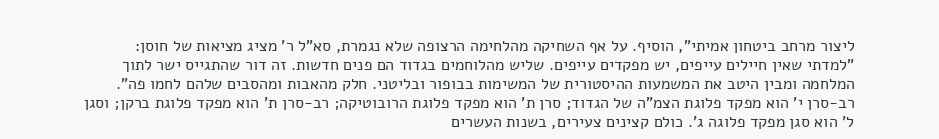ליצור מרחב ביטחון אמיתי", הוסיף. על אף השחיקה מהלחימה הרצופה שלא נגמרת, סא"ל ר' מציג מציאות של חוסן: "למדתי שאין חיילים עייפים, יש מפקדים עייפים. שליש מהלוחמים בגדוד הם פנים חדשות. זה דור שהתגייס ישר לתוך המלחמה ומבין היטב את המשמעות ההיסטורית של המשימות בבופור ובליטני. חלק מהאבות ומהסבים שלהם לחמו פה".
רב-סרן י' הוא מפקד פלוגת הצמ"ה של הגדוד; סרן ת' הוא מפקד פלוגת הרובוטיקה; רב-סרן ת' הוא מפקד פלוגת ברקן; וסגן ל' הוא סגן מפקד פלוגה ג'. כולם קצינים צעירים, בשנות העשרים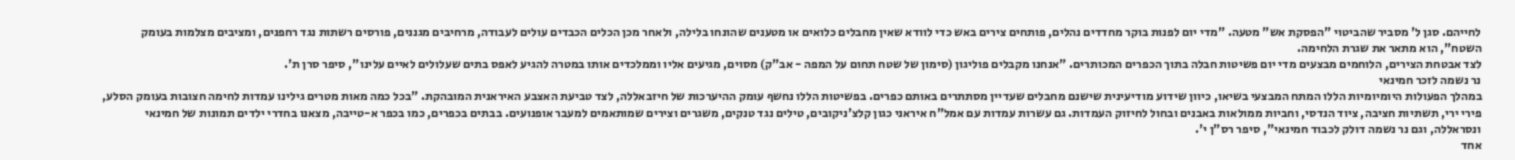לחייהם. סגן ל' מסביר שהביטוי "הפסקת אש" מטעה. "מדי יום לפנות בוקר מחדדים נהלים, פותחים צירים באש כדי לוודא שאין מחבלים כלואים או מטענים שהונחו בלילה, ולאחר מכן הכלים הכבדים עולים לעבודה, מרחיבים מגננים, פורסים רשתות נגד רחפנים, ומציבים מצלמות בעומק השטח", הוא מתאר את שגרת הלחימה.
לצד אבטחת הצירים, הלוחמים מבצעים מדי יום פשיטות חבלה בתוך הכפרים המכותרים. "אנחנו מקבלים פוליגון (סימון של שטח תחום על המפה - אב"ק) מסוים, מגיעים אליו וממלכדים אותו במטרה להגיע לאפס בתים שעלולים לאיים עלינו", סיפר סרן ת'.
נר נשמה לזכר חמינאי
במהלך הפעולות היומיומיות הללו המתח המבצעי בשיאו, כיוון שידוע מודיעינית שישנם מחבלים שעדיין מסתתרים באותם כפרים. בפשיטות הללו נחשף עומק ההיערכות של חיזבאללה, לצד טביעת האצבע האיראנית המובהקת. "בכל כמה מאות מטרים גילינו עמדות לחימה חצובות בעומק הסלע, פירי ירי, תשתיות חציבה, ציוד הנדסי, וחביות ממולאות באבנים ובחול לחיזוק העמדות. גם עשרות עמדות עם אמל"ח איראני כגון קלצ'ניקובים, טילים נגד טנקים, משגרים וצירים שמותאמים למעבר אופנועים. בבתים בכפרים, כמו בכפר א-טייבה, מצאנו בחדרי ילדים תמונות של חמינאי ונסראללה, וגם נר נשמה דולק לכבוד חמינאי", סיפר רס"ן י'.
אחד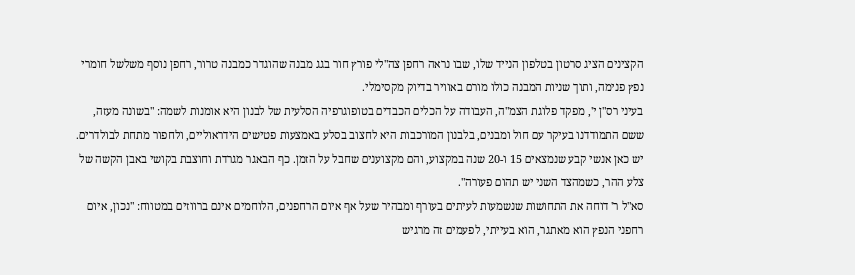הקצינים הציג סרטון בטלפון הנייד שלו, שבו נראה רחפן צה"לי פורץ חור בגג מבנה שהוגדר כמבנה טרור, רחפן נוסף משלשל חומרי נפץ פנימה, ותוך שניות המבנה כולו מורם באוויר בדיוק מקסימלי.
בעיני רס"ן י', מפקד פלוגת הצמ"ה, העבודה על הכלים הכבדים בטופוגרפיה הסלעית של לבנון היא אומנות לשמה: "בשונה מעזה, ששם התמודדנו בעיקר עם חול ומבנים, בלבנון המורכבות היא לחצוב בסלע באמצעות פטישים הידראוליים, ולחפור מתחת לבולדרים. יש כאן אנשי קבע שנמצאים 15 ו-20 שנה במקצוע, והם מקצוענים שחבל על הזמן. כף הבאגר מגרדת וחוצבת בקושי באבן הקשה של צלע ההר, כשמהצד השני יש תהום פעורה".
סא"ל ר' דוחה את התחושות שנשמעות לעיתים בעורף ומבהיר שעל אף איום הרחפנים, הלוחמים אינם ברווזים במטווח: "נכון, איום רחפני הנפץ הוא מאתגר, הוא בעייתי, לפעמים זה מרגיש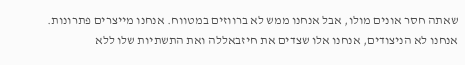שאתה חסר אונים מולו, אבל אנחנו ממש לא ברווזים במטווח. אנחנו מייצרים פתרונות. אנחנו לא הניצודים, אנחנו אלו שצדים את חיזבאללה ואת התשתיות שלו ללא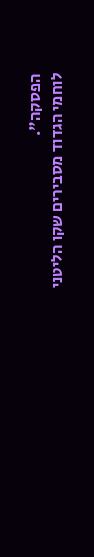הפסקה".
לוחמי הגדוד מסבירים שקו הליטני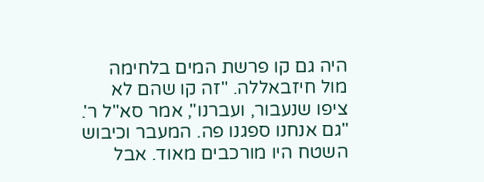היה גם קו פרשת המים בלחימה מול חיזבאללה. "זה קו שהם לא ציפו שנעבור, ועברנו", אמר סא"ל ר'. "גם אנחנו ספגנו פה. המעבר וכיבוש השטח היו מורכבים מאוד. אבל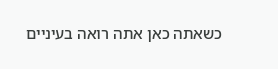כשאתה כאן אתה רואה בעיניים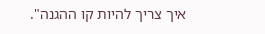איך צריך להיות קו ההגנה".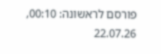פורסם לראשונה: 00:10, 22.07.26